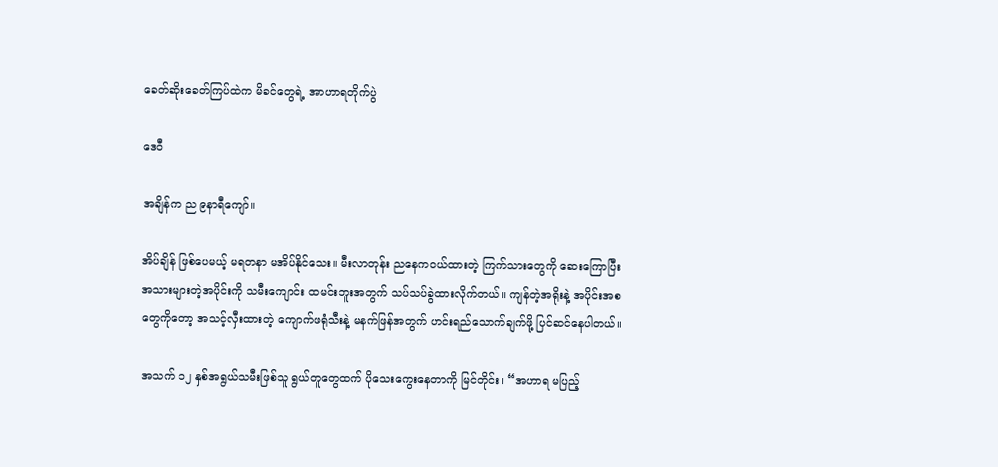ခေတ်ဆိုးခေတ်ကြပ်ထဲက မိခင်တွေရဲ့ အာဟာရတိုက်ပွဲ

ဒေဝီ

အချိန်က ည ၉နာရီကျော်။

အိပ်ချိန် ဖြစ်ပေမယ့် မရတနာ မအိပ်နိုင်သေး။ မီးလာတုန်း ညနေကဝယ်ထားတဲ့ ကြက်သားတွေကို ဆေးကြောပြီး အသားများတဲ့အပိုင်းကို သမီးကျောင်း ထမင်းဘူးအတွက် သပ်သပ်ခွဲထားလိုက်တယ်။ ကျန်တဲ့အရိုးနဲ့ အပိုင်းအစတွေကိုတော့ အသင့်လှီးထားတဲ့ ကျောက်ဖရုံသီးနဲ့ မနက်ဖြန်အတွက် ဟင်းရည်သောက်ချက်ဖို့ ပြင်ဆင်နေပါတယ်။

အသက် ၁၂ နှစ်အရွယ်သမီးဖြစ်သူ ရွယ်တူတွေထက် ပိုသေးကွေးနေတာကို မြင်တိုင်း၊ “အဟာရ မပြည့်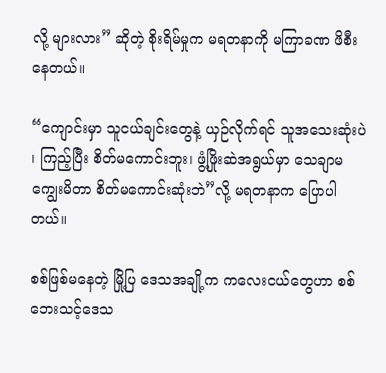လို့ များလား” ဆိုတဲ့ စိုးရိမ်မှုက မရတနာကို မကြာခဏ ဖိစီးနေတယ်။

“ကျောင်းမှာ သူငယ်ချင်းတွေနဲ့ ယှဉ်လိုက်ရင် သူအသေးဆုံးပဲ ၊ ကြည့်ပြီး စိတ်မကောင်းဘူး၊ ဖွံ့ဖြိုးဆဲအရွယ်မှာ သေချာမကျွေးမိတာ စိတ်မကောင်းဆုံးဘဲ”လို့ မရတနာက ပြောပါတယ်။

စစ်ဖြစ်မနေတဲ့ မြို့ပြ ဒေသအချို့က ကလေးငယ်တွေဟာ စစ်ဘေးသင့်ဒေသ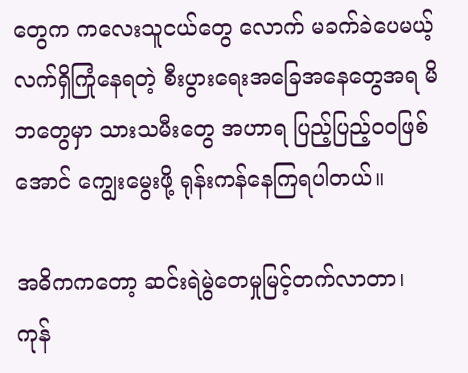တွေက ကလေးသူငယ်တွေ လောက် မခက်ခဲပေမယ့် လက်ရှိကြုံနေရတဲ့ စီးပွားရေးအခြေအနေတွေအရ မိဘတွေမှာ သားသမီးတွေ အဟာရ ပြည့်ပြည့်ဝဝဖြစ်အောင် ကျွေးမွေးဖို့ ရုန်းကန်နေကြရပါတယ်။

အဓိကကတော့ ဆင်းရဲမွဲတေမှုမြင့်တက်လာတာ၊ ကုန်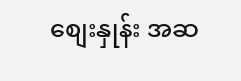စျေးနှုန်း အဆ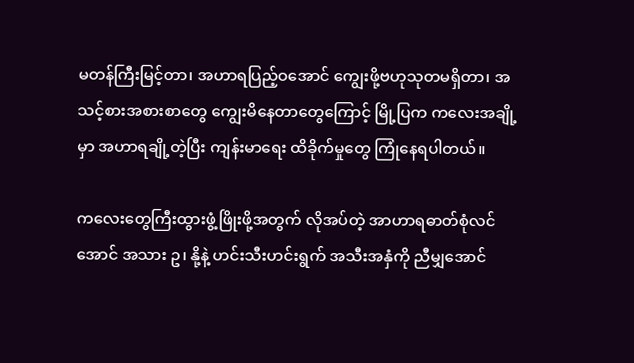မတန်ကြီးမြင့်တာ၊ အဟာရပြည့်ဝအောင် ကျွေးဖို့ဗဟုသုတမရှိတာ၊ အသင့်စားအစားစာတွေ ကျွေးမိနေတာတွေကြောင့် မြို့ပြက ကလေးအချို့မှာ အဟာရချို့တဲ့ပြီး ကျန်းမာရေး ထိခိုက်မှုတွေ ကြုံနေရပါတယ်။

ကလေးတွေကြီးထွားဖွံ့ဖြိုးဖို့အတွက် လိုအပ်တဲ့ အာဟာရဓာတ်စုံလင်အောင် အသား ဥ၊ နို့နဲ့ ဟင်းသီးဟင်းရွက် အသီးအနှံကို ညီမျှအောင်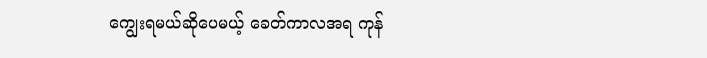ကျွေးရမယ်ဆိုပေမယ့် ခေတ်ကာလအရ ကုန်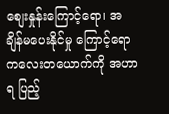စျေးနှုန်းကြောင့်ရော၊ အချိန်မပေးနိုင်မှု ကြောင့်ရော ကလေးတယောက်ကို အဟာရ ပြည့်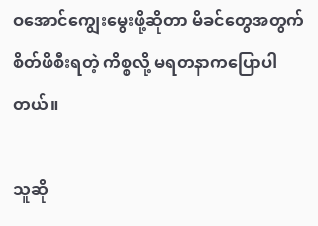ဝအောင်ကျွေးမွေးဖို့ဆိုတာ မိခင်တွေအတွက် စိတ်ဖိစီးရတဲ့ ကိစ္စလို့ မရတနာကပြောပါတယ်။

သူဆို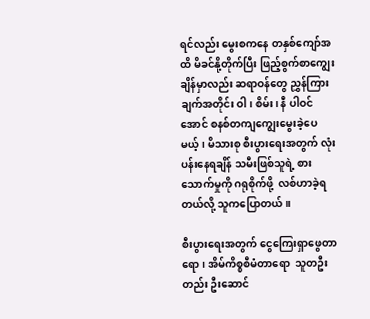ရင်လည်း မွေးစကနေ တနှစ်ကျော်အထိ မိခင်နို့တိုက်ပြီး ဖြည့်စွက်စာကျွေးချိန်မှာလည်း ဆရာဝန်တွေ ညွှန်ကြားချက်အတိုင်း ဝါ၊ စိမ်း၊ နီ ပါဝင်အောင် စနစ်တကျကျွေးမွေးခဲ့ပေမယ့်၊ မိသားစု စီးပွားရေးအတွက် လုံးပန်းနေရချိန် သမီးဖြစ်သူရဲ့ စားသောက်မှုကို ဂရုစိုက်ဖို့  လစ်ဟာခဲ့ရတယ်လို့ သူကပြောတယ်။

စီးပွားရေးအတွက် ငွေကြေးရှာဖွေတာရော၊ အိမ်ကိစ္စစီမံတာရော  သူတဦးတည်း ဦးဆောင်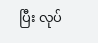ပြီး လုပ်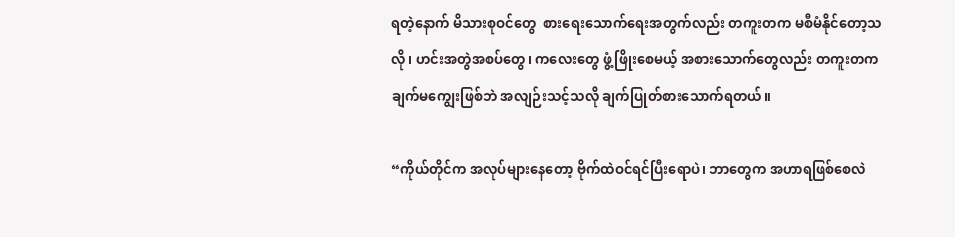ရတဲ့နောက် မိသားစုဝင်တွေ  စားရေးသောက်ရေးအတွက်လည်း တကူးတက မစီမံနိုင်တော့သလို၊ ဟင်းအတွဲအစပ်တွေ၊ ကလေးတွေ ဖွံ့ဖြိုးစေမယ့် အစားသောက်တွေလည်း တကူးတက ချက်မကျွေးဖြစ်ဘဲ အလျဉ်းသင့်သလို ချက်ပြုတ်စား‌သောက်ရတယ်။

“ကိုယ်တိုင်က အလုပ်များနေတော့ ဗိုက်ထဲဝင်ရင်ပြီးရောပဲ၊ ဘာတွေက အဟာရဖြစ်စေလဲ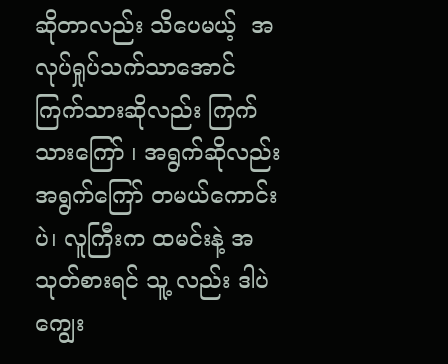ဆိုတာလည်း သိပေမယ့်  အလုပ်ရှုပ်သက်သာအောင် ကြက်သားဆိုလည်း ကြက်သားကြော် ၊ အရွက်ဆိုလည်း အရွက်ကြော် တမယ်ကောင်းပဲ၊ လူကြီးက ထမင်းနဲ့ အသုတ်စားရင် သူ့ လည်း ဒါပဲကျွေး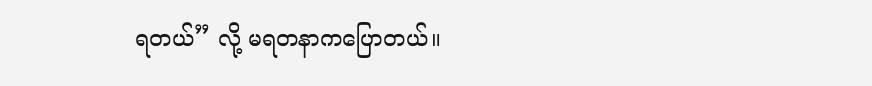ရတယ်” လို့ မရတနာကပြောတယ်။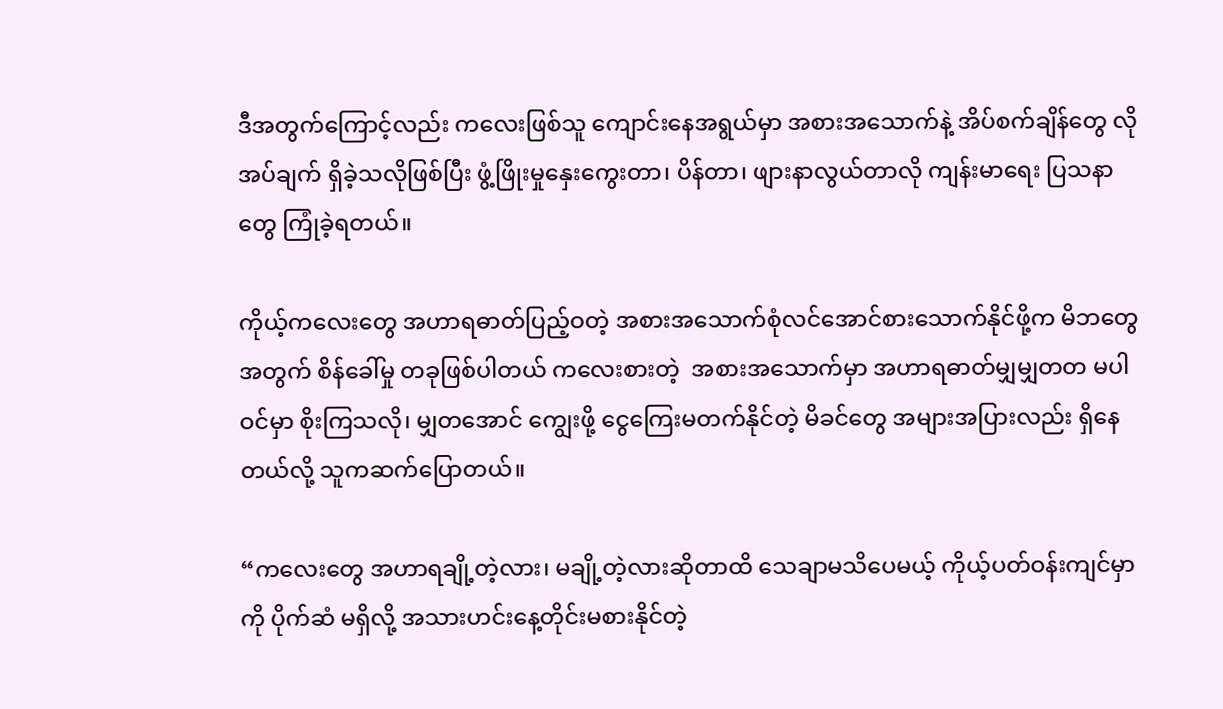ဒီအတွက်ကြောင့်လည်း ကလေးဖြစ်သူ ကျောင်းနေအရွယ်မှာ အစားအသောက်နဲ့ အိပ်စက်ချိန်တွေ လိုအပ်ချက် ရှိခဲ့သလိုဖြစ်ပြီး ဖွံ့ဖြိုးမှုနှေးကွေးတာ၊ ပိန်တာ၊ ဖျားနာလွယ်တာလို ကျန်းမာရေး ပြသနာတွေ ကြုံခဲ့ရတယ်။

ကိုယ့်ကလေးတွေ အဟာရဓာတ်ပြည့်ဝတဲ့ အစားအသောက်စုံလင်အောင်စားသောက်နိုင်ဖို့က မိဘတွေ အတွက် စိန်ခေါ်မှု တခုဖြစ်ပါတယ် ကလေးစားတဲ့  အစားအသောက်မှာ အဟာရဓာတ်မျှမျှတတ မပါဝင်မှာ စိုးကြသလို၊ မျှတအောင် ကျွေးဖို့ ငွေကြေးမတက်နိုင်တဲ့ မိခင်တွေ အများအပြားလည်း ရှိနေတယ်လို့ သူကဆက်ပြောတယ်။

“ကလေးတွေ အဟာရချို့တဲ့လား၊ မချို့တဲ့လားဆိုတာထိ သေချာမသိပေမယ့် ကိုယ့်ပတ်ဝန်းကျင်မှာကို ပိုက်ဆံ မရှိလို့ အသားဟင်းနေ့တိုင်းမစားနိုင်တဲ့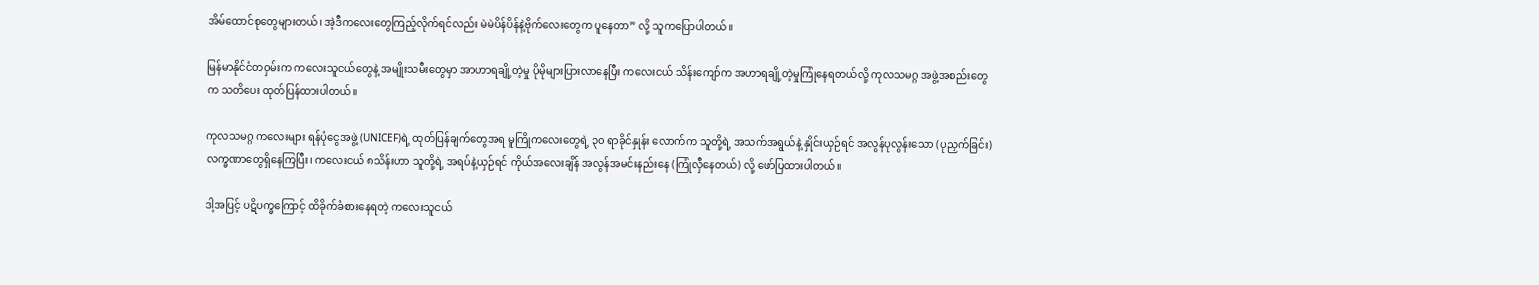အိမ်ထောင်စုတွေများတယ်၊ အဲ့ဒီကလေးတွေကြည့်လိုက်ရင်လည်း မဲမဲပိန်ပိန်နဲ့ဗိုက်လေးတွေက ပူနေတာ” လို့ သူကပြောပါတယ်။

မြန်မာနိုင်ငံတဝှမ်းက ကလေးသူငယ်တွေနဲ့ အမျိုးသမီးတွေမှာ အာဟာရချို့တဲ့မှု ပိုမိုများပြားလာနေပြီး ကလေးငယ် သိန်းကျော်က အဟာရချို့တဲ့မှုကြုံနေရတယ်လို့ ကုလသမဂ္ဂ အဖွဲ့အစည်းတွေက သတိပေး ထုတ်ပြန်ထားပါတယ်။

ကုလသမဂ္ဂ ကလေးများ ရန်ပုံငွေအဖွဲ့ (UNICEF)ရဲ့ ထုတ်ပြန်ချက်တွေအရ မူကြိုကလေးတွေရဲ့ ၃၀ ရာခိုင်နှုန်း လောက်က သူတို့ရဲ့ အသက်အရွယ်နဲ့ နှိုင်းယှဉ်ရင် အလွန်ပုလွန်းသော (ပုညှက်ခြင်း) လက္ခဏာတွေရှိနေကြပြီး၊ ကလေးငယ် ၈သိန်းဟာ သူတို့ရဲ့ အရပ်နဲ့ယှဉ်ရင် ကိုယ်အလေးချိန် အလွန်အမင်းနည်းနေ (ကြုံလှီနေတယ်) လို့ ဖော်ပြထားပါတယ်။

ဒါ့အပြင့် ပဋိပက္ခကြောင့် ထိခိုက်ခံစားနေရတဲ့ ကလေးသူငယ်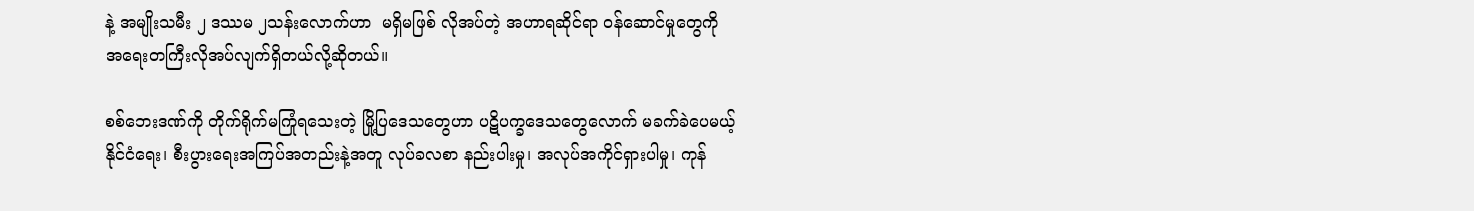နဲ့ အမျိုးသမီး ၂ ဒဿမ ၂သန်းလောက်ဟာ  မရှိမဖြစ် လိုအပ်တဲ့ အဟာရဆိုင်ရာ ဝန်ဆောင်မှုတွေကို အရေးတကြီးလိုအပ်လျက်ရှိတယ်လို့ဆိုတယ်။

စစ်ဘေးဒဏ်ကို တိုက်ရိုက်မကြုံရသေးတဲ့ မြို့ပြဒေသတွေဟာ ပဋိပက္ခဒေသတွေလောက် မခက်ခဲပေမယ့် နိုင်ငံရေး၊ စီးပွားရေးအကြပ်အတည်းနဲ့အတူ လုပ်ခလစာ နည်းပါးမှု၊ အလုပ်အကိုင်ရှားပါမှု၊ ကုန်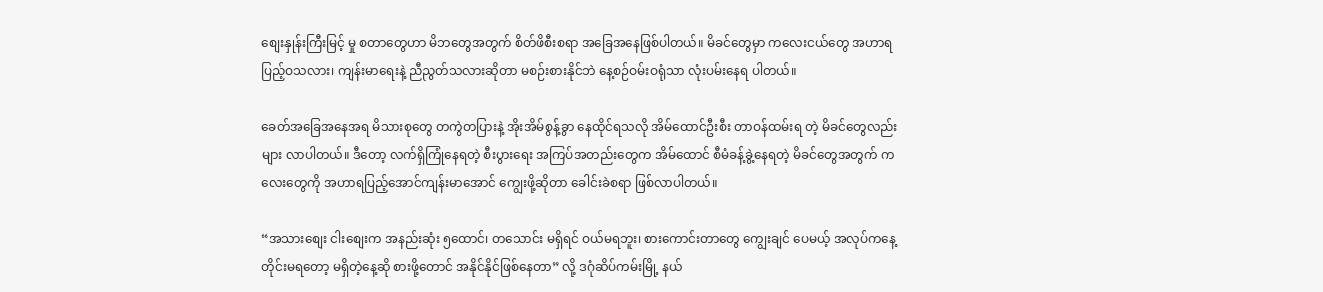စျေးနှုန်းကြီးမြင့် မှု စတာတွေဟာ မိဘတွေအတွက် စိတ်ဖိစီးစရာ အခြေအနေဖြစ်ပါတယ်။ မိခင်တွေမှာ ကလေးငယ်တွေ အဟာရပြည့်ဝသလား၊ ကျန်းမာရေးနဲ့ ညီညွတ်သလားဆိုတာ မစဉ်းစားနိုင်ဘဲ နေ့စဉ်ဝမ်းဝရုံသာ လုံးပမ်းနေရ ပါတယ်။

ခေတ်အခြေအနေအရ မိသားစုတွေ တကွဲတပြားနဲ့ အိုးအိမ်စွန့်ခွာ နေထိုင်ရသလို အိမ်ထောင်ဦးစီး တာဝန်ထမ်းရ တဲ့ မိခင်တွေလည်းများ လာပါတယ်။ ဒီတော့ လက်ရှိကြုံနေရတဲ့ စီးပွား‌ရေး အကြပ်အတည်း‌တွေက အိမ်ထောင် စီမံခန့်ခွဲ့နေရတဲ့ မိခင်တွေအတွက် ကလေးတွေကို အဟာရပြည့်အောင်ကျန်းမာအောင် ကျွေးဖို့ဆိုတာ ခေါင်းခဲစရာ ဖြစ်လာပါတယ်။

“အသားစျေး ငါးစျေးက အနည်းဆုံး ၅ထောင်၊ တသောင်း မရှိရင် ဝယ်မရဘူး၊ စားကောင်းတာတွေ ကျွေးချင် ပေမယ့် အလုပ်ကနေ့တိုင်းမရတော့ မရှိတဲ့နေ့ဆို စားဖို့တောင် အနိုင်နိုင်ဖြစ်နေတာ” လို့ ဒဂုံဆိပ်ကမ်းမြို့ နယ်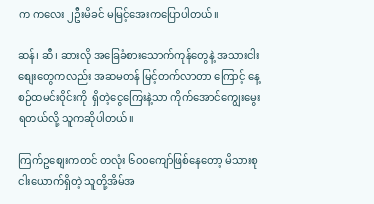က ကလေး ၂ဦးမိခင် မမြင့်အေးကပြောပါတယ်။

ဆန်၊ ဆီ၊ ဆားလို အခြေခံစားသောက်ကုန်တွေနဲ့ အသားငါးစျေးတွေကလည်း အဆမတန် မြင့်တက်လာတာ ကြောင့် နေ့စဉ်ထမင်းဝိုင်းကို  ရှိတဲ့ငွေကြေးနဲ့သာ ကိုက်အောင်ကျွေးမွေးရတယ်လို့ သူကဆိုပါတယ်။

ကြက်ဥစျေးကတင် တလုံး ၆၀၀ကျော်ဖြစ်နေတော့ မိသားစုငါးယောက်ရှိတဲ့ သူတို့အိမ်အ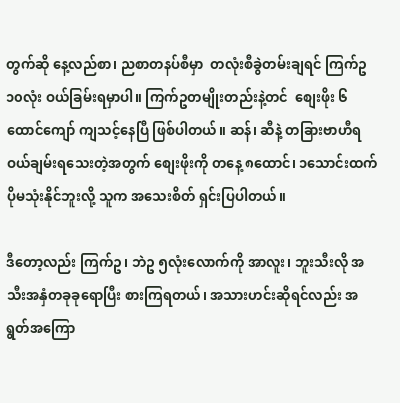တွက်ဆို နေ့လည်စာ၊ ညစာတနပ်စီမှာ  တလုံးစီခွဲတမ်းချရင် ကြက်ဥ ၁၀လုံး ဝယ်ခြမ်းရမှာပါ။ ကြက်ဥတမျိုးတည်းနဲ့တင်  စျေးဖိုး ၆ထောင်ကျော် ကျသင့်နေပြီ ဖြစ်ပါတယ်။ ဆန်၊ ဆီနဲ့ တခြားဗာဟီရ  ဝယ်ချမ်းရသေးတဲ့အတွက် စျေးဖိုးကို တနေ့ ၈ထောင်၊ ၁သောင်းထက် ပိုမသုံးနိုင်ဘူးလို့ သူက အသေးစိတ် ရှင်းပြပါတယ်။

ဒီတော့လည်း ကြက်ဥ၊ ဘဲဥ ၅လုံးလောက်ကို အာလူး၊ ဘူးသီးလို အသီးအနှံတခုခုရောပြီး စားကြရတယ်၊ အသားဟင်းဆိုရင်လည်း အရွတ်အကြော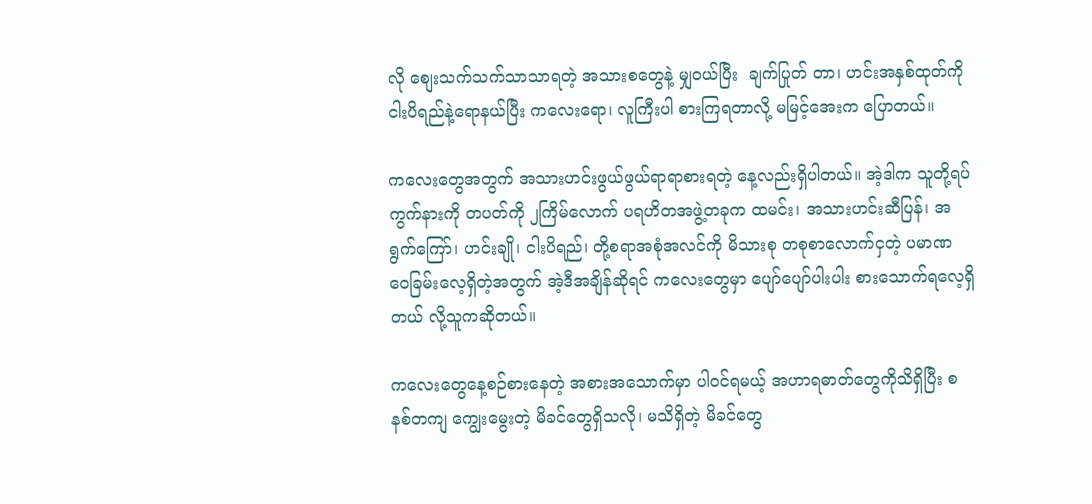လို စျေးသက်သက်သာသာရတဲ့ အသားစတွေနဲ့ မျှဝယ်ပြီး  ချက်ပြုတ် တာ၊ ဟင်းအနှစ်ထုတ်ကို ငါးပိရည်နဲ့ရောနယ်ပြီး ကလေးရော၊ လူကြီးပါ စားကြရတာလို့ မမြင့်အေးက ပြောတယ်။

ကလေးတွေအတွက် အသားဟင်းဖွယ်ဖွယ်ရာရာစားရတဲ့ နေ့လည်းရှိပါတယ်။ အဲ့ဒါက သူတို့ရပ်ကွက်နားကို တပတ်ကို ၂ကြိမ်လောက် ပရဟိတအဖွဲ့တခုက ထမင်း၊ အသားဟင်းဆီပြန်၊ အရွက်ကြော်၊ ဟင်းချို၊ ငါးပိရည်၊ တို့စရာအစုံအလင်ကို မိသားစု တစုစာလောက်ငှတဲ့ ပမာဏ ဝေခြမ်းလေ့ရှိတဲ့အတွက် အဲ့ဒီအချိန်ဆိုရင် ကလေးတွေမှာ ပျော်ပျော်ပါးပါး စားသောက်ရလေ့ရှိတယ် လို့သူကဆိုတယ်။

ကလေးတွေနေ့စဉ်စားနေတဲ့ အစားအသောက်မှာ ပါဝင်ရမယ့် အဟာရဓာတ်တွေကိုသိရှိပြီး စနစ်တကျ ကျွေးမွေးတဲ့ မိခင်တွေရှိသလို၊ မသိရှိတဲ့ မိခင်တွေ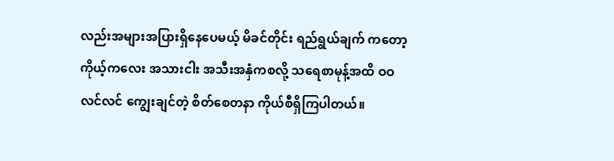လည်းအများအပြားရှိနေပေမယ့် မိခင်တိုင်း ရည်ရွယ်ချက် ကတော့ ကိုယ့်ကလေး အသားငါး အသီးအနှံကစလို့ သရေစာမုန့်အထိ ဝဝလင်လင် ကျွေးချင်တဲ့ စိတ်စေတနာ ကိုယ်စီရှိကြပါတယ်။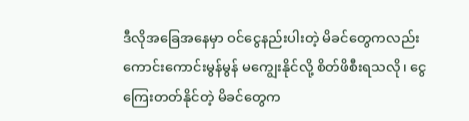ဒီလိုအခြေအနေမှာ ဝင်ငွေနည်းပါးတဲ့ မိခင်တွေကလည်း ကောင်းကောင်းမွန်မွန် မကျွေးနိုင်လို့ စိတ်ဖိစီးရသလို၊ ငွေကြေးတတ်နိုင်တဲ့ မိခင်တွေက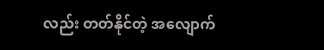လည်း တတ်နိုင်တဲ့ အလျောက်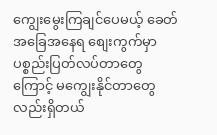ကျွေးမွေးကြချင်ပေမယ့် ခေတ်အခြေအနေရ စျေးကွက်မှာ ပစ္စည်းပြတ်လပ်တာတွေကြောင့် မကျွေးနိုင်တာတွေလည်းရှိတယ်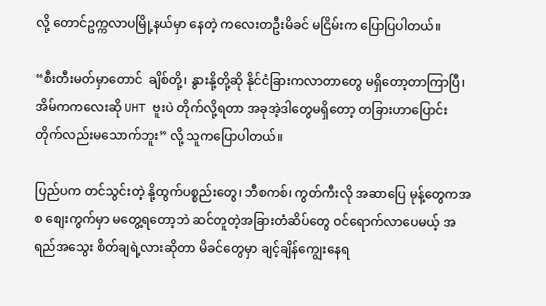လို့ တောင်ဥက္ကလာပမြို့နယ်မှာ နေတဲ့ ကလေးတဦးမိခင် မငြိမ်းက ပြောပြပါတယ်။

“စီးတီးမတ်မှာတောင်  ချိစ်တို့၊ နွားနို့တို့ဆို နိုင်ငံခြားကလာတာတွေ မရှိတော့တာကြာပြီ၊ အိမ်ကကလေးဆို UHT ဗူးပဲ တိုက်လို့ရတာ အခုအဲ့ဒါတွေမရှိတော့ တခြားဟာပြောင်းတိုက်လည်းမသောက်ဘူး” လို့ သူကပြောပါတယ်။

ပြည်ပက တင်သွင်းတဲ့ နို့ထွက်ပစ္စည်းတွေ၊ ဘီစကစ်၊ ကွတ်ကီးလို အဆာပြေ မုန့်တွေကအစ စျေးကွက်မှာ မတွေ့ရတော့ဘဲ ဆင်တူတဲ့အခြားတံဆိပ်တွေ ဝင်ရောက်လာပေမယ့် အရည်အသွေး စိတ်ချရဲ့လားဆိုတာ မိခင်တွေမှာ ချင့်ချိန်ကျွေးနေရ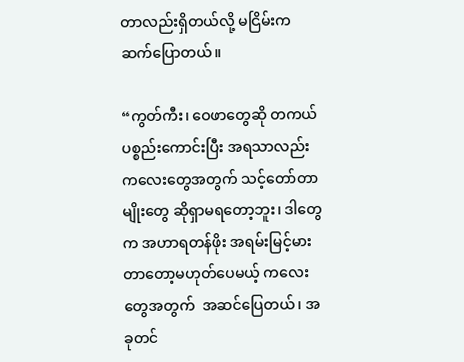တာလည်းရှိတယ်လို့ မငြိမ်းကဆက်ပြောတယ်။

“ကွတ်ကီး၊ ဝေဖာတွေဆို တကယ်ပစ္စည်းကောင်းပြီး အရသာလည်း ကလေးတွေအတွက် သင့်တော်တာမျိုးတွေ ဆိုရှာမရတော့ဘူး၊ ဒါတွေက အဟာရတန်ဖိုး အရမ်းမြင့်မားတာတော့မဟုတ်ပေမယ့် ကလေးတွေအတွက်  အဆင်ပြေတယ်၊ အခုတင်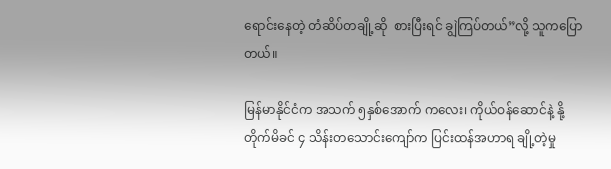ရောင်းနေတဲ့ တံဆိပ်တချို့ဆို  စားပြီးရင် ချွဲကြပ်တယ်”လို့ သူကပြောတယ်။

မြန်မာနိုင်ငံက အသက် ၅နှစ်အောက် ကလေး၊ ကိုယ်ဝန်ဆောင်နဲ့ နို့တိုက်မိခင် ၄ သိန်းတသောင်းကျော်က ပြင်းထန်အဟာရ ချို့တဲ့မှု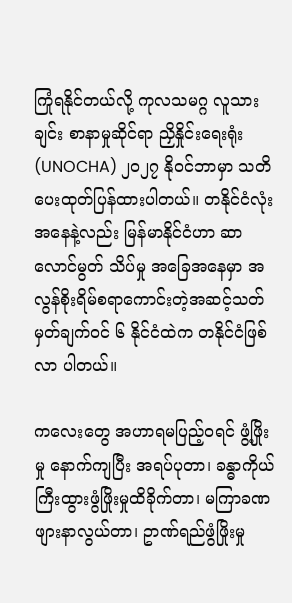ကြုံရနိုင်တယ်လို့ ကုလသမဂ္ဂ လူသားချင်း စာနာမှုဆိုင်ရာ ညှိနှိုင်းရေးရုံး(UNOCHA) ၂၀၂၇ နိုဝင်ဘာမှာ သတိပေးထုတ်ပြန်ထားပါတယ်။ တနိုင်ငံလုံးအနေနဲ့လည်း မြန်မာနိုင်ငံဟာ ဆာလောင်မွတ် သိပ်မှု အခြေအနေမှာ အလွန်စိုးရိမ်စရာကောင်းတဲ့အဆင့်သတ်မှတ်ချက်ဝင် ၆ နိုင်ငံထဲက တနိုင်ငံဖြစ်လာ ပါတယ်။

ကလေးတွေ အဟာရမပြည့်ဝရင် ဖွံ့ဖြိုးမှု နောက်ကျပြီး အရပ်ပုတာ၊ ခန္ဓာကိုယ် ကြီးထွားဖွံဖြိုးမှုထိခိုက်တာ၊ မကြာခဏ ဖျားနာလွယ်တာ၊ ဥာဏ်ရည်ဖွံဖြိုးမှု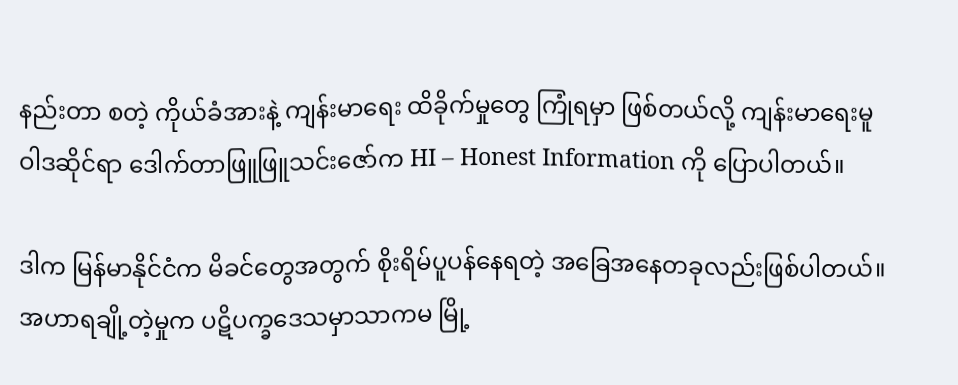နည်းတာ စတဲ့ ကိုယ်ခံအားနဲ့ ကျန်းမာရေး ထိခိုက်မှုတွေ ကြုံရမှာ ဖြစ်တယ်လို့ ကျန်းမာရေးမူဝါဒဆိုင်ရာ ဒေါက်တာဖြူဖြူသင်းဇော်က HI – Honest Information ကို ပြောပါတယ်။

ဒါက မြန်မာနိုင်ငံက မိခင်တွေအတွက် စိုးရိမ်ပူပန်နေရတဲ့ အခြေအနေတခုလည်းဖြစ်ပါတယ်။ အဟာရချို့တဲ့မှုက ပဋိပက္ခဒေသမှာသာကမ မြို့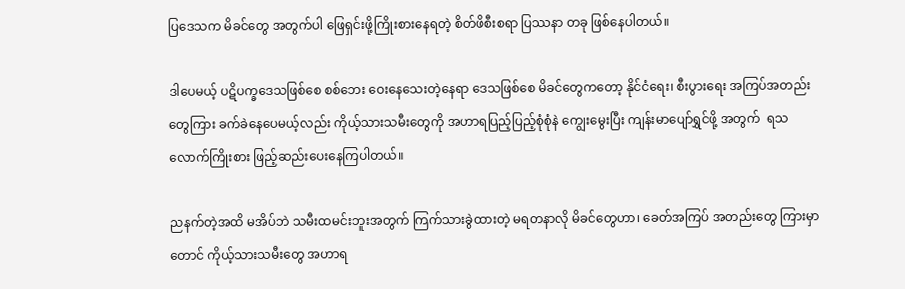ပြဒေသက မိခင်တွေ အတွက်ပါ ဖြေရှင်းဖို့ကြိုးစားနေရတဲ့ စိတ်ဖိစီးစရာ ပြဿနာ တခု ဖြစ်နေပါတယ်။

ဒါပေမယ့် ပဋိပက္ခဒေသဖြစ်စေ စစ်ဘေး ဝေးနေသေးတဲ့နေရာ ဒေသဖြစ်စေ မိခင်တွေကတော့ နိုင်ငံရေး၊ စီးပွားရေး အကြပ်အတည်းတွေကြား ခက်ခဲနေပေမယ့်လည်း ကိုယ့်သားသမီးတွေကို အဟာရပြည့်ပြည့်စုံစုံနဲ ကျွေးမွေးပြီး ကျန်းမာပျော်ရွှင်ဖို့ အတွက်  ရသလောက်ကြိုးစား ဖြည့်ဆည်းပေးနေကြပါတယ်။

ညနက်တဲ့အထိ မအိပ်ဘဲ သမီးထမင်းဘူးအတွက် ကြက်သားခွဲထားတဲ့ မရတနာလို မိခင်တွေဟာ၊ ခေတ်အကြပ် အတည်းတွေ ကြားမှာတောင် ကိုယ့်သားသမီးတွေ အဟာရ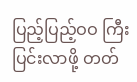ပြည့်ပြည့်ဝဝ ကြီးပြင်းလာဖို့ တတ်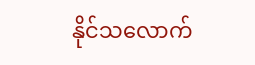နိုင်သလောက်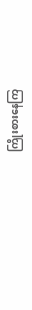ကြိုးစားနေကြ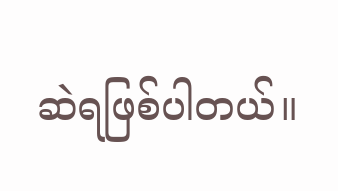ဆဲရဖြစ်ပါတယ်။